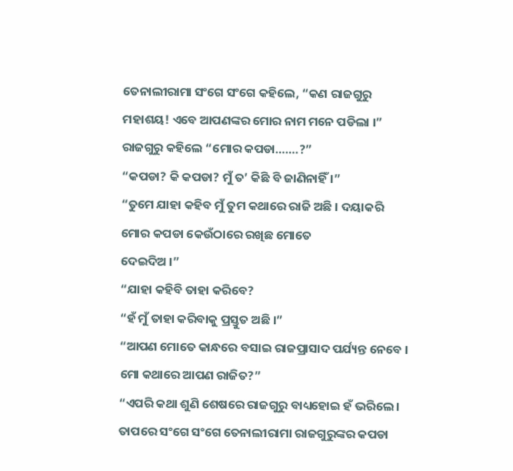ତେନାଲୀରାମା ସଂଗେ ସଂଗେ କହିଲେ, “କଣ ରାଜଗୁରୁ ମହାଶୟ! ଏବେ ଆପଣଙ୍କର ମୋର ନାମ ମନେ ପଡିଲା ।”
ରାଜଗୁରୁ କହିଲେ “ମୋର କପଡା…….?”
“କପଡା? କି କପଡା? ମୁଁ ତ’ କିଛି ବି ଜାଣିନାହିଁ ।”
“ତୁମେ ଯାହା କହିବ ମୁଁ ତୁମ କଥାରେ ରାଜି ଅଛି । ଦୟାକରି ମୋର କପଡା କେଉଁଠାରେ ରଖିଛ ମୋତେ
ଦେଇଦିଅ ।”
“ଯାହା କହିବି ତାହା କରିବେ?
“ହଁ ମୁଁ ତାହା କରିବାକୁ ପ୍ରସ୍ତୁତ ଅଛି ।”
“ଆପଣ ମୋତେ କାନ୍ଧରେ ବସାଇ ରାଜପ୍ରାସାଦ ପର୍ଯ୍ୟନ୍ତ ନେବେ । ମୋ କଥାରେ ଆପଣ ରାଜିତ?”
“ଏପରି କଥା ଶୁଣି ଶେଷରେ ରାଜଗୁରୁ ବାଧ୍ୟହୋଇ ହଁ ଭରିଲେ ।
ତାପରେ ସଂଗେ ସଂଗେ ତେନାଲୀରାମା ରାଜଗୁରୁଙ୍କର କପଡା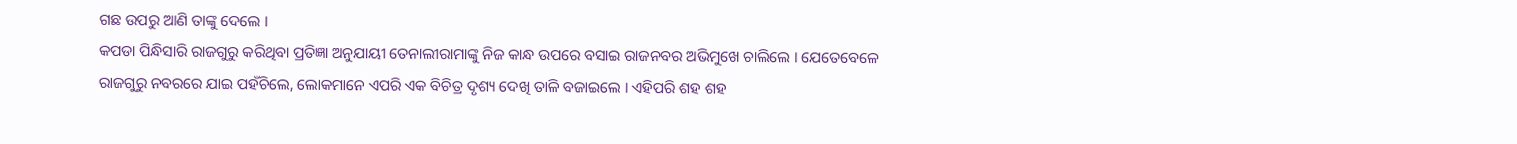ଗଛ ଉପରୁ ଆଣି ତାଙ୍କୁ ଦେଲେ ।
କପଡା ପିନ୍ଧିସାରି ରାଜଗୁରୁ କରିଥିବା ପ୍ରତିଜ୍ଞା ଅନୁଯାୟୀ ତେନାଲୀରାମାଙ୍କୁ ନିଜ କାନ୍ଧ ଉପରେ ବସାଇ ରାଜନବର ଅଭିମୁଖେ ଚାଲିଲେ । ଯେତେବେଳେ ରାଜଗୁରୁ ନବରରେ ଯାଇ ପହଁଚିଲେ, ଲୋକମାନେ ଏପରି ଏକ ବିଚିତ୍ର ଦୃଶ୍ୟ ଦେଖି ତାଳି ବଜାଇଲେ । ଏହିପରି ଶହ ଶହ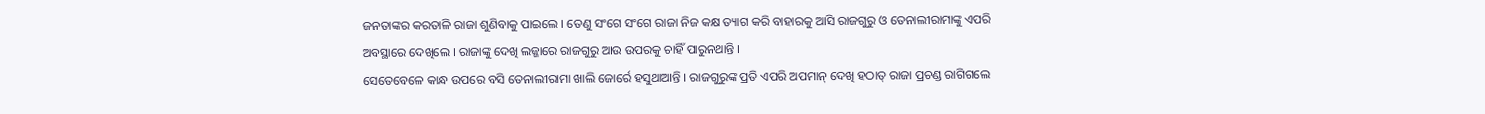ଜନତାଙ୍କର କରତାଳି ରାଜା ଶୁଣିବାକୁ ପାଇଲେ । ତେଣୁ ସଂଗେ ସଂଗେ ରାଜା ନିଜ କକ୍ଷ ତ୍ୟାଗ କରି ବାହାରକୁ ଆସି ରାଜଗୁରୁ ଓ ତେନାଲୀରାମାଙ୍କୁ ଏପରି ଅବସ୍ଥାରେ ଦେଖିଲେ । ରାଜାଙ୍କୁ ଦେଖି ଲଜ୍ଜାରେ ରାଜଗୁରୁ ଆଉ ଉପରକୁ ଚାହିଁ ପାରୁନଥାନ୍ତି ।
ସେତେବେଳେ କାନ୍ଧ ଉପରେ ବସି ତେନାଲୀରାମା ଖାଲି ଜୋର୍ରେ ହସୁଥାଆନ୍ତି । ରାଜଗୁରୁଙ୍କ ପ୍ରତି ଏପରି ଅପମାନ୍ ଦେଖି ହଠାତ୍ ରାଜା ପ୍ରଚଣ୍ଡ ରାଗିଗଲେ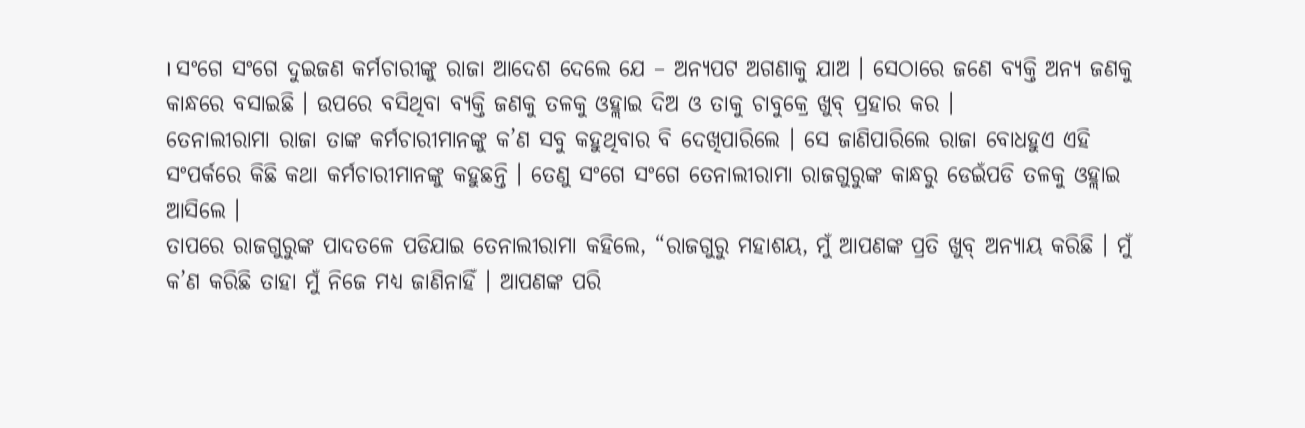। ସଂଗେ ସଂଗେ ଦୁଇଜଣ କର୍ମଚାରୀଙ୍କୁ ରାଜା ଆଦେଶ ଦେଲେ ଯେ – ଅନ୍ୟପଟ ଅଗଣାକୁ ଯାଅ । ସେଠାରେ ଜଣେ ବ୍ୟକ୍ତି ଅନ୍ୟ ଜଣକୁ କାନ୍ଧରେ ବସାଇଛି । ଉପରେ ବସିଥିବା ବ୍ୟକ୍ତି ଜଣକୁ ତଳକୁ ଓହ୍ଲାଇ ଦିଅ ଓ ତାକୁ ଚାବୁକ୍ରେ ଖୁବ୍ ପ୍ରହାର କର ।
ତେନାଲୀରାମା ରାଜା ତାଙ୍କ କର୍ମଚାରୀମାନଙ୍କୁ କ’ଣ ସବୁ କହୁଥିବାର ବି ଦେଖିପାରିଲେ । ସେ ଜାଣିପାରିଲେ ରାଜା ବୋଧହୁଏ ଏହି ସଂପର୍କରେ କିଛି କଥା କର୍ମଚାରୀମାନଙ୍କୁ କହୁଛନ୍ତି । ତେଣୁ ସଂଗେ ସଂଗେ ତେନାଲୀରାମା ରାଜଗୁରୁଙ୍କ କାନ୍ଧରୁ ଡେଇଁପଡି ତଳକୁ ଓହ୍ଲାଇ ଆସିଲେ ।
ତାପରେ ରାଜଗୁରୁଙ୍କ ପାଦତଳେ ପଡିଯାଇ ତେନାଲୀରାମା କହିଲେ, “ରାଜଗୁରୁ ମହାଶୟ, ମୁଁ ଆପଣଙ୍କ ପ୍ରତି ଖୁବ୍ ଅନ୍ୟାୟ କରିଛି । ମୁଁ କ’ଣ କରିଛି ତାହା ମୁଁ ନିଜେ ମଧ୍ୟ ଜାଣିନାହିଁ । ଆପଣଙ୍କ ପରି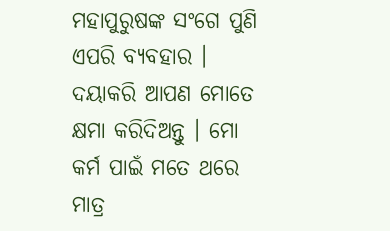ମହାପୁରୁଷଙ୍କ ସଂଗେ ପୁଣି ଏପରି ବ୍ୟବହାର । ଦୟାକରି ଆପଣ ମୋତେ କ୍ଷମା କରିଦିଅନ୍ତୁ । ମୋ କର୍ମ ପାଇଁ ମତେ ଥରେ ମାତ୍ର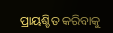ପ୍ରାୟଶ୍ଚିତ କରିବାକୁ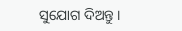ସୁଯୋଗ ଦିଅନ୍ତୁ ।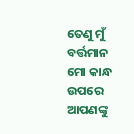ତେଣୁ ମୁଁ ବର୍ତ୍ତମାନ ମୋ କାନ୍ଧ ଉପରେ ଆପଣଙ୍କୁ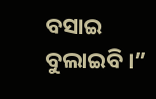ବସାଇ ବୁଲାଇବି ।”